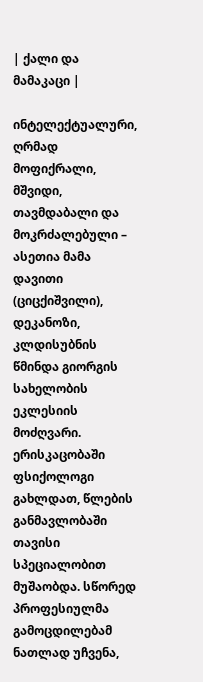| ქალი და მამაკაცი |

ინტელექტუალური, ღრმად მოფიქრალი, მშვიდი, თავმდაბალი და მოკრძალებული – ასეთია მამა დავითი (ციცქიშვილი), დეკანოზი, კლდისუბნის წმინდა გიორგის სახელობის ეკლესიის მოძღვარი. ერისკაცობაში ფსიქოლოგი გახლდათ, წლების განმავლობაში თავისი სპეციალობით მუშაობდა. სწორედ პროფესიულმა გამოცდილებამ ნათლად უჩვენა,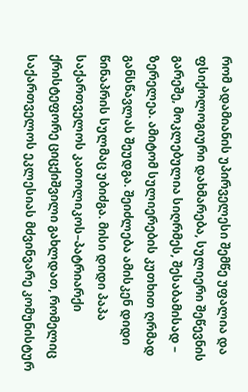რომ ადამიანის უპირველესი შემწე უფალია და ფსიქოლოგიური დახმარება, სულიერი შეწევნის გარეშე, მოკლებულია სიღრმეს, შესაბამისად – ზერელეა. ამიტომ სულიერების კუთხით ღრმად განსწავლას შეუდგა. შეიძლება ამისკენ დიდი წინაპრის სულმაც უბიძგა. მისი დიდი პაპა საქართველოს კათოლიკოს–პატრიარქი ქრისტეფორე ციცქიშვილი გახლდათ, რომელიც საქართველოს ეკლესიას მძვინვარე კომუნისტურ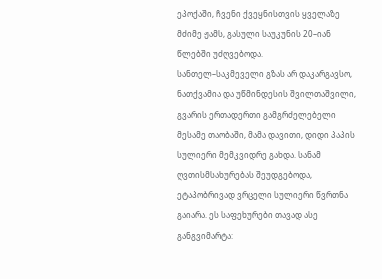ეპოქაში, ჩვენი ქვეყნისთვის ყველაზე მძიმე ჟამს, გასული საუკუნის 20–იან წლებში უძღვებოდა.
სანთელ–საკმეველი გზას არ დაკარგავსო, ნათქვამია და უწმინდესის შვილთაშვილი, გვარის ერთადერთი გამგრძელებელი მესამე თაობაში, მამა დავითი, დიდი პაპის სულიერი მემკვიდრე გახდა. სანამ ღვთისმსახურებას შეუდგებოდა, ეტაპობრივად ვრცელი სულიერი წვრთნა გაიარა. ეს საფეხურები თავად ასე განგვიმარტა: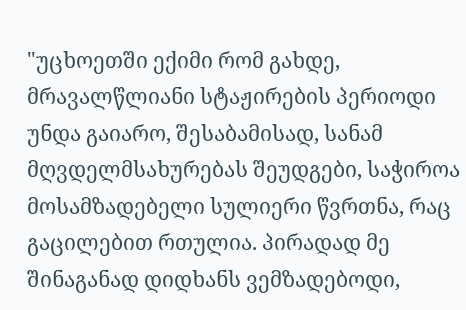"უცხოეთში ექიმი რომ გახდე, მრავალწლიანი სტაჟირების პერიოდი უნდა გაიარო, შესაბამისად, სანამ მღვდელმსახურებას შეუდგები, საჭიროა მოსამზადებელი სულიერი წვრთნა, რაც გაცილებით რთულია. პირადად მე შინაგანად დიდხანს ვემზადებოდი,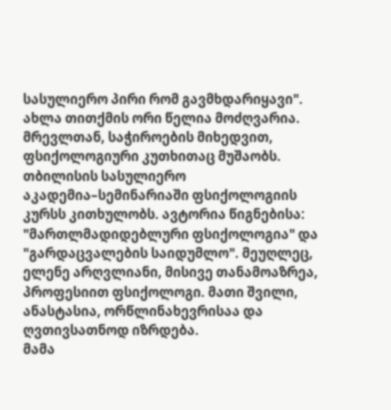სასულიერო პირი რომ გავმხდარიყავი".
ახლა თითქმის ორი წელია მოძღვარია. მრევლთან, საჭიროების მიხედვით, ფსიქოლოგიური კუთხითაც მუშაობს. თბილისის სასულიერო აკადემია–სემინარიაში ფსიქოლოგიის კურსს კითხულობს. ავტორია წიგნებისა: "მართლმადიდებლური ფსიქოლოგია" და "გარდაცვალების საიდუმლო". მეუღლეც, ელენე არღვლიანი, მისივე თანამოაზრეა, პროფესიით ფსიქოლოგი. მათი შვილი, ანასტასია, ორწლინახევრისაა და ღვთივსათნოდ იზრდება.
მამა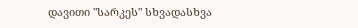დავითი "სარკეს" სხვადასხვა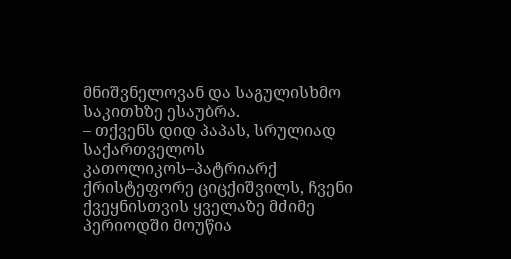მნიშვნელოვან და საგულისხმო საკითხზე ესაუბრა.
– თქვენს დიდ პაპას, სრულიად საქართველოს კათოლიკოს–პატრიარქ ქრისტეფორე ციცქიშვილს, ჩვენი ქვეყნისთვის ყველაზე მძიმე პერიოდში მოუწია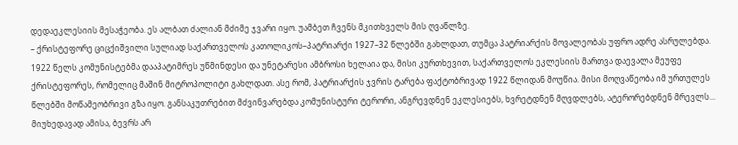დედაეკლესიის მესაჭეობა. ეს ალბათ ძალიან მძიმე ჯვარი იყო. უამბეთ ჩვენს მკითხველს მის ღვაწლზე.
– ქრისტეფორე ციცქიშვილი სულიად საქართველოს კათოლიკოს–პატრიარქი 1927–32 წლებში გახლდათ, თუმცა პატრიარქის მოვალეობას უფრო ადრე ასრულებდა. 1922 წელს კომუნისტებმა დააპატიმრეს უწმინდესი და უნეტარესი ამბროსი ხელაია და, მისი კურთხევით, საქართველოს ეკლესიის მართვა დაევალა მეუფე ქრისტეფორეს, რომელიც მაშინ მიტროპოლიტი გახლდათ. ასე რომ, პატრიარქის ჯვრის ტარება ფაქტობრივად 1922 წლიდან მოუწია. მისი მოღვაწეობა იმ ურთულეს წლებში მოწამეობრივი გზა იყო. განსაკუთრებით მძვინვარებდა კომუნისტური ტერორი, ანგრევდნენ ეკლესიებს, ხვრეტდნენ მღვდლებს, ატერორებდნენ მრევლს... მიუხედავად ამისა, ბევრს არ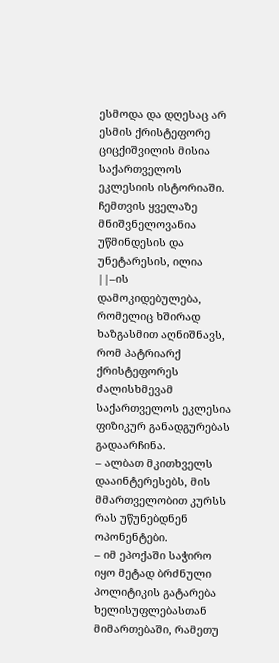ესმოდა და დღესაც არ ესმის ქრისტეფორე ციცქიშვილის მისია საქართველოს ეკლესიის ისტორიაში. ჩემთვის ყველაზე მნიშვნელოვანია უწმინდესის და უნეტარესის, ილია ||–ის დამოკიდებულება, რომელიც ხშირად ხაზგასმით აღნიშნავს, რომ პატრიარქ ქრისტეფორეს ძალისხმევამ საქართველოს ეკლესია ფიზიკურ განადგურებას გადაარჩინა.
– ალბათ მკითხველს დააინტერესებს, მის მმართველობით კურსს რას უწუნებდნენ ოპონენტები.
– იმ ეპოქაში საჭირო იყო მეტად ბრძნული პოლიტიკის გატარება ხელისუფლებასთან მიმართებაში, რამეთუ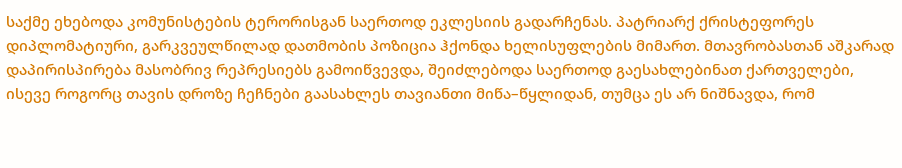საქმე ეხებოდა კომუნისტების ტერორისგან საერთოდ ეკლესიის გადარჩენას. პატრიარქ ქრისტეფორეს დიპლომატიური, გარკვეულწილად დათმობის პოზიცია ჰქონდა ხელისუფლების მიმართ. მთავრობასთან აშკარად დაპირისპირება მასობრივ რეპრესიებს გამოიწვევდა, შეიძლებოდა საერთოდ გაესახლებინათ ქართველები, ისევე როგორც თავის დროზე ჩეჩნები გაასახლეს თავიანთი მიწა–წყლიდან, თუმცა ეს არ ნიშნავდა, რომ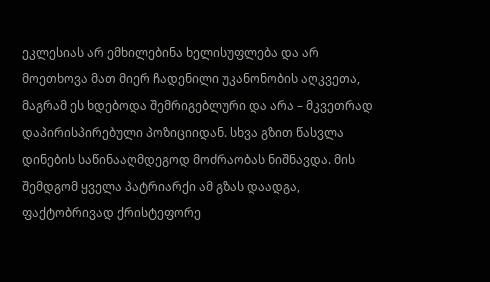ეკლესიას არ ემხილებინა ხელისუფლება და არ მოეთხოვა მათ მიერ ჩადენილი უკანონობის აღკვეთა, მაგრამ ეს ხდებოდა შემრიგებლური და არა – მკვეთრად დაპირისპირებული პოზიციიდან. სხვა გზით წასვლა დინების საწინააღმდეგოდ მოძრაობას ნიშნავდა. მის შემდგომ ყველა პატრიარქი ამ გზას დაადგა, ფაქტობრივად ქრისტეფორე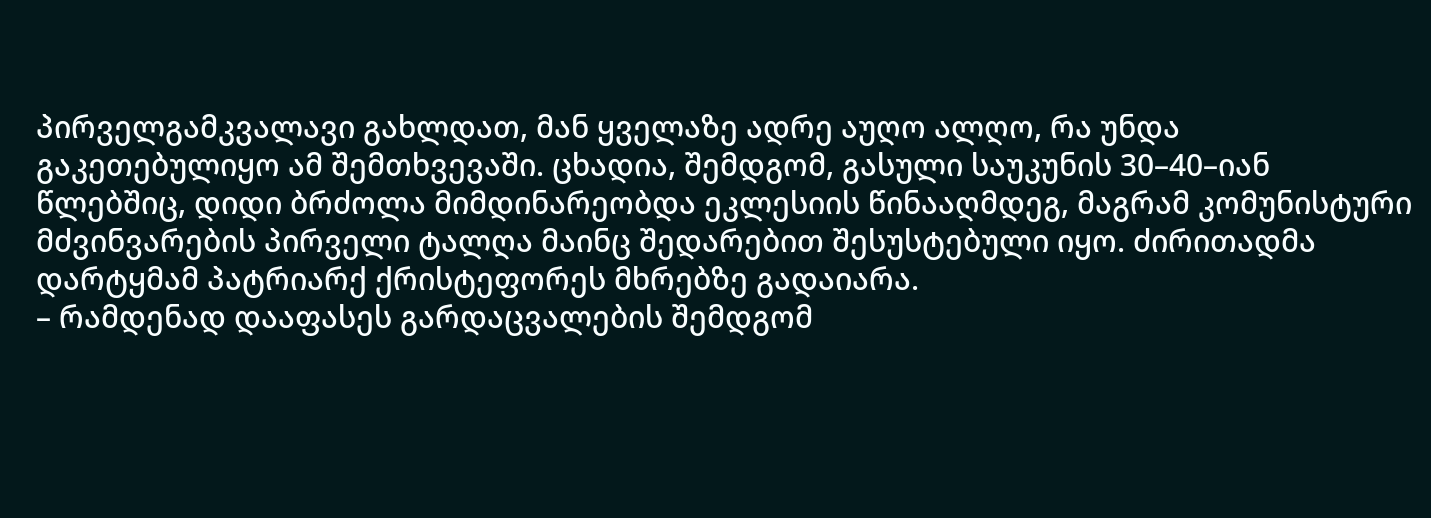პირველგამკვალავი გახლდათ, მან ყველაზე ადრე აუღო ალღო, რა უნდა გაკეთებულიყო ამ შემთხვევაში. ცხადია, შემდგომ, გასული საუკუნის 30–40–იან წლებშიც, დიდი ბრძოლა მიმდინარეობდა ეკლესიის წინააღმდეგ, მაგრამ კომუნისტური მძვინვარების პირველი ტალღა მაინც შედარებით შესუსტებული იყო. ძირითადმა დარტყმამ პატრიარქ ქრისტეფორეს მხრებზე გადაიარა.
– რამდენად დააფასეს გარდაცვალების შემდგომ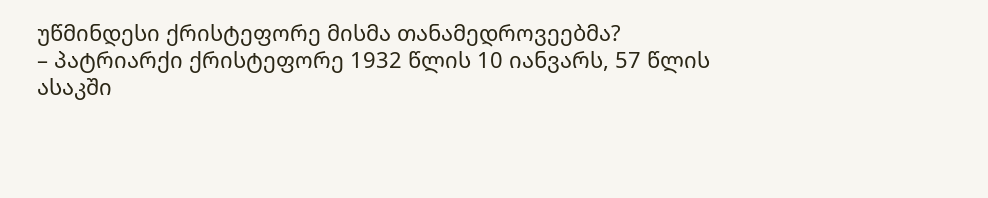უწმინდესი ქრისტეფორე მისმა თანამედროვეებმა?
– პატრიარქი ქრისტეფორე 1932 წლის 10 იანვარს, 57 წლის ასაკში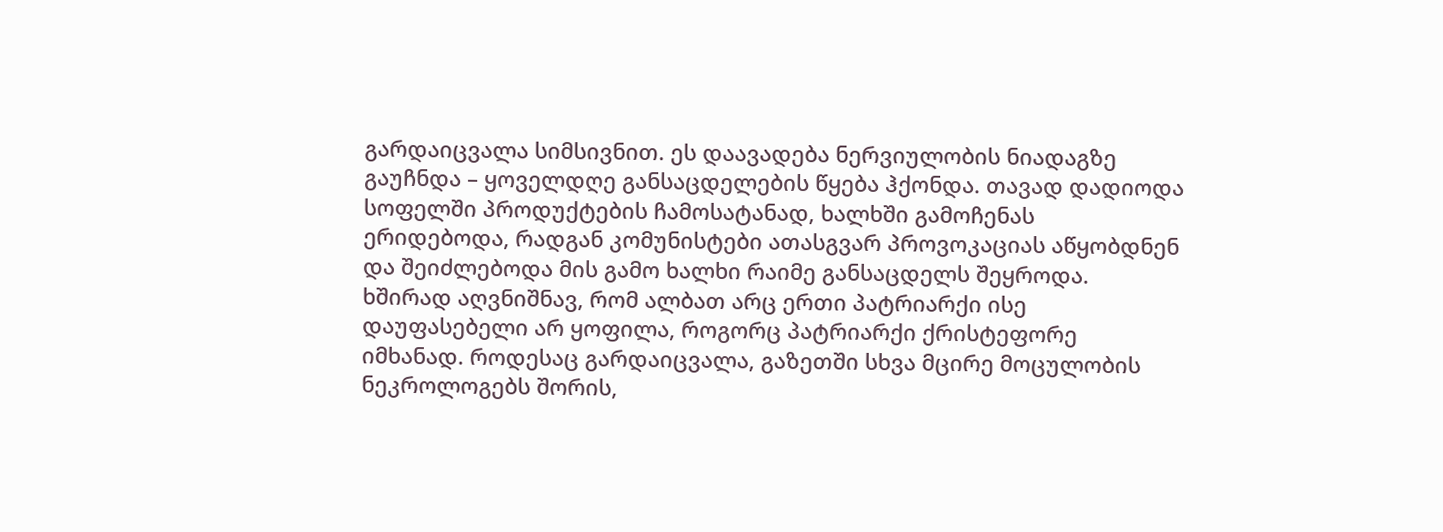გარდაიცვალა სიმსივნით. ეს დაავადება ნერვიულობის ნიადაგზე გაუჩნდა – ყოველდღე განსაცდელების წყება ჰქონდა. თავად დადიოდა სოფელში პროდუქტების ჩამოსატანად, ხალხში გამოჩენას ერიდებოდა, რადგან კომუნისტები ათასგვარ პროვოკაციას აწყობდნენ და შეიძლებოდა მის გამო ხალხი რაიმე განსაცდელს შეყროდა.
ხშირად აღვნიშნავ, რომ ალბათ არც ერთი პატრიარქი ისე დაუფასებელი არ ყოფილა, როგორც პატრიარქი ქრისტეფორე იმხანად. როდესაც გარდაიცვალა, გაზეთში სხვა მცირე მოცულობის ნეკროლოგებს შორის,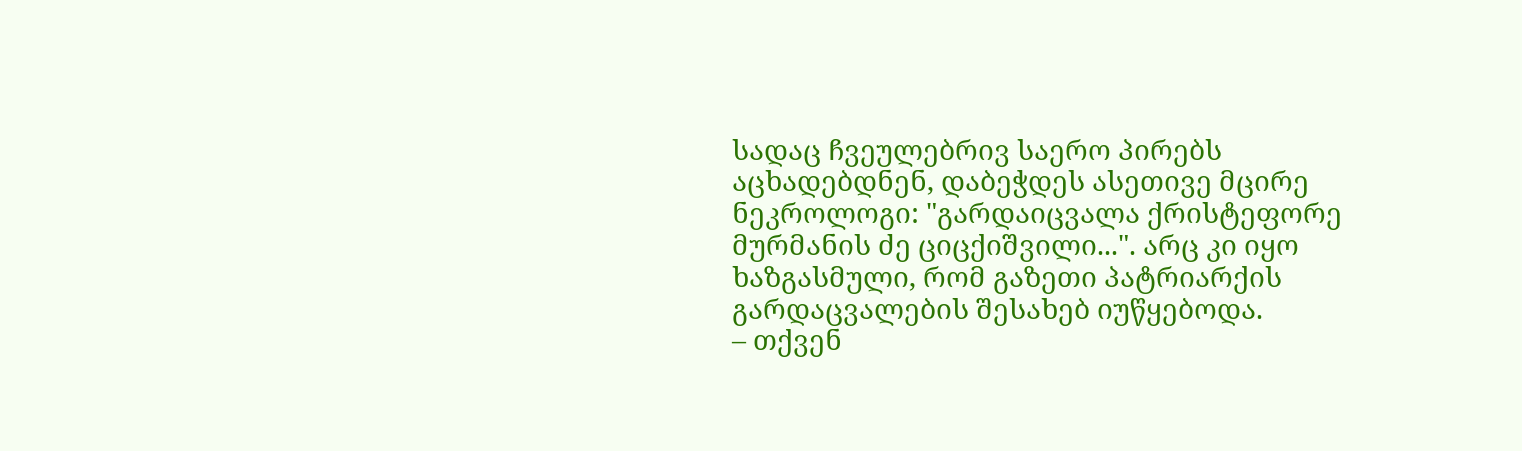სადაც ჩვეულებრივ საერო პირებს აცხადებდნენ, დაბეჭდეს ასეთივე მცირე ნეკროლოგი: "გარდაიცვალა ქრისტეფორე მურმანის ძე ციცქიშვილი...". არც კი იყო ხაზგასმული, რომ გაზეთი პატრიარქის გარდაცვალების შესახებ იუწყებოდა.
– თქვენ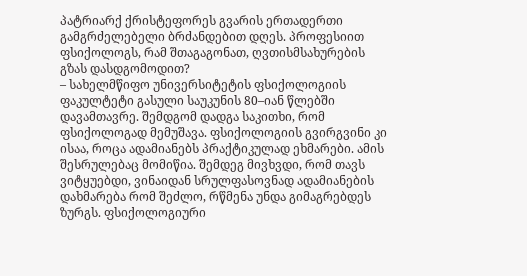პატრიარქ ქრისტეფორეს გვარის ერთადერთი გამგრძელებელი ბრძანდებით დღეს. პროფესიით ფსიქოლოგს, რამ შთაგაგონათ, ღვთისმსახურების გზას დასდგომოდით?
– სახელმწიფო უნივერსიტეტის ფსიქოლოგიის ფაკულტეტი გასული საუკუნის 80–იან წლებში დავამთავრე. შემდგომ დადგა საკითხი, რომ ფსიქოლოგად მემუშავა. ფსიქოლოგიის გვირგვინი კი ისაა, როცა ადამიანებს პრაქტიკულად ეხმარები. ამის შესრულებაც მომიწია. შემდეგ მივხვდი, რომ თავს ვიტყუებდი, ვინაიდან სრულფასოვნად ადამიანების დახმარება რომ შეძლო, რწმენა უნდა გიმაგრებდეს ზურგს. ფსიქოლოგიური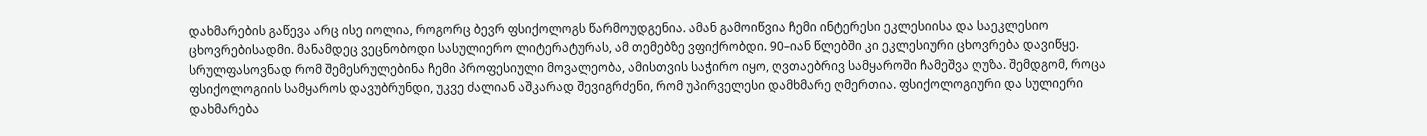დახმარების გაწევა არც ისე იოლია, როგორც ბევრ ფსიქოლოგს წარმოუდგენია. ამან გამოიწვია ჩემი ინტერესი ეკლესიისა და საეკლესიო ცხოვრებისადმი. მანამდეც ვეცნობოდი სასულიერო ლიტერატურას, ამ თემებზე ვფიქრობდი. 90–იან წლებში კი ეკლესიური ცხოვრება დავიწყე. სრულფასოვნად რომ შემესრულებინა ჩემი პროფესიული მოვალეობა, ამისთვის საჭირო იყო, ღვთაებრივ სამყაროში ჩამეშვა ღუზა. შემდგომ, როცა ფსიქოლოგიის სამყაროს დავუბრუნდი, უკვე ძალიან აშკარად შევიგრძენი, რომ უპირველესი დამხმარე ღმერთია. ფსიქოლოგიური და სულიერი დახმარება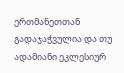ერთმანეთთან გადაჯაჭვულია და თუ ადამიანი ეკლესიურ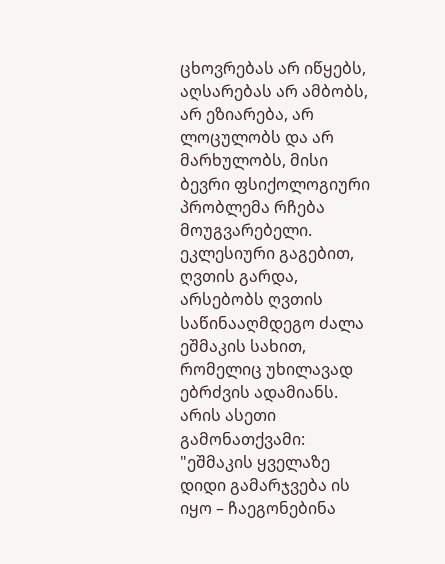ცხოვრებას არ იწყებს, აღსარებას არ ამბობს, არ ეზიარება, არ ლოცულობს და არ მარხულობს, მისი ბევრი ფსიქოლოგიური პრობლემა რჩება მოუგვარებელი.
ეკლესიური გაგებით, ღვთის გარდა, არსებობს ღვთის საწინააღმდეგო ძალა ეშმაკის სახით, რომელიც უხილავად ებრძვის ადამიანს. არის ასეთი გამონათქვამი: "ეშმაკის ყველაზე დიდი გამარჯვება ის იყო – ჩაეგონებინა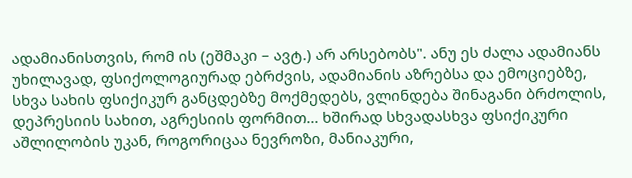ადამიანისთვის, რომ ის (ეშმაკი – ავტ.) არ არსებობს". ანუ ეს ძალა ადამიანს უხილავად, ფსიქოლოგიურად ებრძვის, ადამიანის აზრებსა და ემოციებზე, სხვა სახის ფსიქიკურ განცდებზე მოქმედებს, ვლინდება შინაგანი ბრძოლის, დეპრესიის სახით, აგრესიის ფორმით... ხშირად სხვადასხვა ფსიქიკური აშლილობის უკან, როგორიცაა ნევროზი, მანიაკური,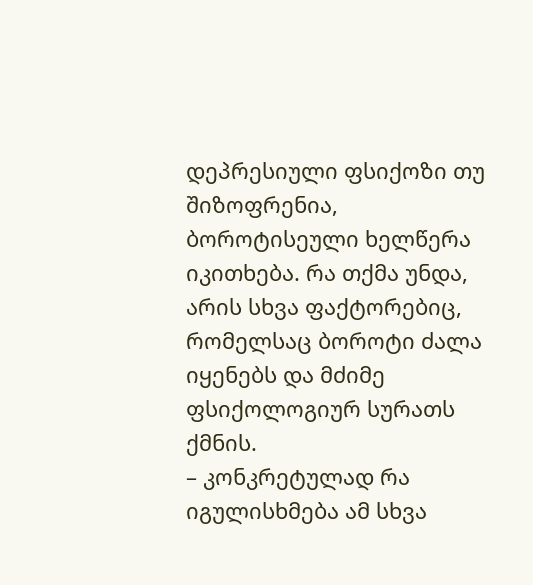დეპრესიული ფსიქოზი თუ შიზოფრენია, ბოროტისეული ხელწერა იკითხება. რა თქმა უნდა, არის სხვა ფაქტორებიც, რომელსაც ბოროტი ძალა იყენებს და მძიმე ფსიქოლოგიურ სურათს ქმნის.
– კონკრეტულად რა იგულისხმება ამ სხვა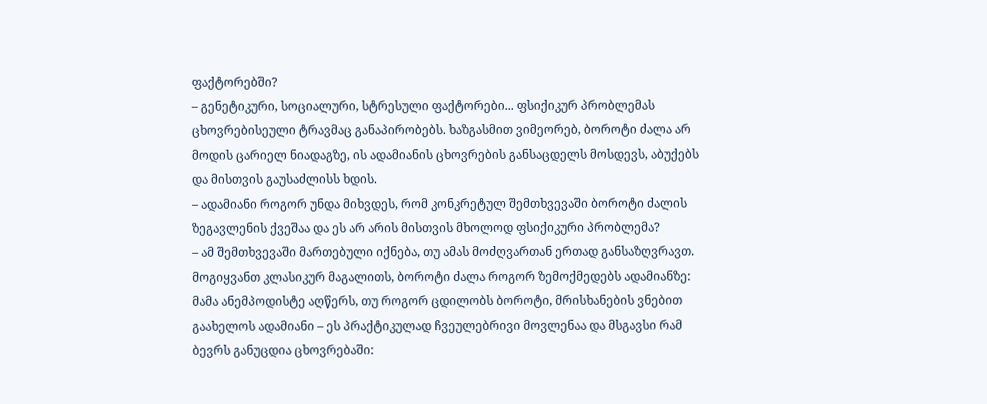ფაქტორებში?
– გენეტიკური, სოციალური, სტრესული ფაქტორები... ფსიქიკურ პრობლემას ცხოვრებისეული ტრავმაც განაპირობებს. ხაზგასმით ვიმეორებ, ბოროტი ძალა არ მოდის ცარიელ ნიადაგზე, ის ადამიანის ცხოვრების განსაცდელს მოსდევს, აბუქებს და მისთვის გაუსაძლისს ხდის.
– ადამიანი როგორ უნდა მიხვდეს, რომ კონკრეტულ შემთხვევაში ბოროტი ძალის ზეგავლენის ქვეშაა და ეს არ არის მისთვის მხოლოდ ფსიქიკური პრობლემა?
– ამ შემთხვევაში მართებული იქნება, თუ ამას მოძღვართან ერთად განსაზღვრავთ. მოგიყვანთ კლასიკურ მაგალითს, ბოროტი ძალა როგორ ზემოქმედებს ადამიანზე: მამა ანემპოდისტე აღწერს, თუ როგორ ცდილობს ბოროტი, მრისხანების ვნებით გაახელოს ადამიანი – ეს პრაქტიკულად ჩვეულებრივი მოვლენაა და მსგავსი რამ ბევრს განუცდია ცხოვრებაში: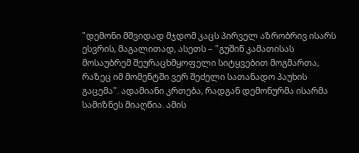"დემონი მშვიდად მჯდომ კაცს პირველ აზრობრივ ისარს ესვრის, მაგალითად, ასეთს – "გუშინ კამათისას მოსაუბრემ შეურაცხმყოფელი სიტყვებით მოგმართა, რაზეც იმ მომენტში ვერ შეძელი სათანადო პაუხის გაცემა". ადამიანი კრთება, რადგან დემონურმა ისარმა სამიზნეს მიაღწია. ამის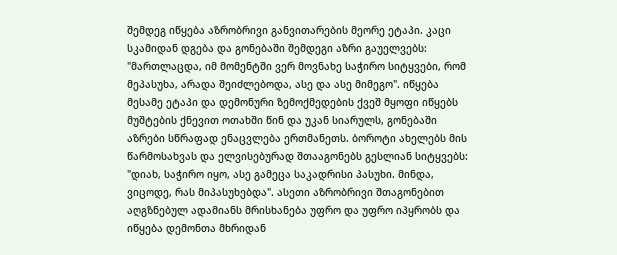შემდეგ იწყება აზრობრივი განვითარების მეორე ეტაპი. კაცი სკამიდან დგება და გონებაში შემდეგი აზრი გაუელვებს: "მართლაცდა, იმ მომენტში ვერ მოვნახე საჭირო სიტყვები, რომ მეპასუხა, არადა შეიძლებოდა, ასე და ასე მიმეგო". იწყება მესამე ეტაპი და დემონური ზემოქმედების ქვეშ მყოფი იწყებს მუშტების ქნევით ოთახში წინ და უკან სიარულს, გონებაში აზრები სწრაფად ენაცვლება ერთმანეთს. ბოროტი ახელებს მის წარმოსახვას და ელვისებურად შთააგონებს გესლიან სიტყვებს: "დიახ, საჭირო იყო, ასე გამეცა საკადრისი პასუხი. მინდა, ვიცოდე, რას მიპასუხებდა". ასეთი აზრობრივი შთაგონებით აღგზნებულ ადამიანს მრისხანება უფრო და უფრო იპყრობს და იწყება დემონთა მხრიდან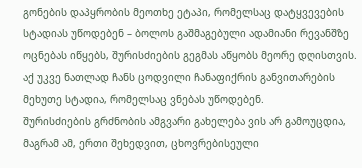გონების დაპყრობის მეოთხე ეტაპი, რომელსაც დატყვევების სტადიას უწოდებენ – ბოლოს გაშმაგებული ადამიანი რევანშზე ოცნებას იწყებს, შურისძიების გეგმას აწყობს მეორე დღისთვის. აქ უკვე ნათლად ჩანს ცოდვილი ჩანაფიქრის განვითარების მეხუთე სტადია, რომელსაც ვნებას უწოდებენ.
შურისძიების გრძნობის ამგვარი გახელება ვის არ გამოუცდია, მაგრამ ამ, ერთი შეხედვით, ცხოვრებისეული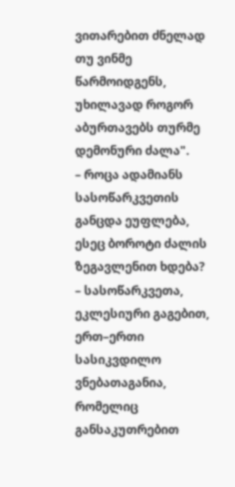ვითარებით ძნელად თუ ვინმე წარმოიდგენს, უხილავად როგორ აბურთავებს თურმე დემონური ძალა".
– როცა ადამიანს სასოწარკვეთის განცდა ეუფლება, ესეც ბოროტი ძალის ზეგავლენით ხდება?
– სასოწარკვეთა, ეკლესიური გაგებით, ერთ–ერთი სასიკვდილო ვნებათაგანია, რომელიც განსაკუთრებით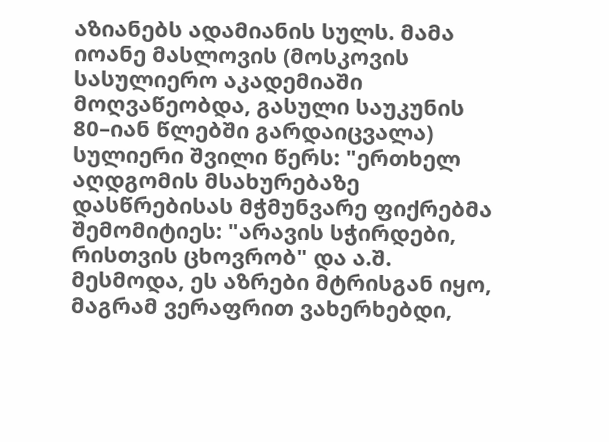აზიანებს ადამიანის სულს. მამა იოანე მასლოვის (მოსკოვის სასულიერო აკადემიაში მოღვაწეობდა, გასული საუკუნის 80–იან წლებში გარდაიცვალა) სულიერი შვილი წერს: "ერთხელ აღდგომის მსახურებაზე დასწრებისას მჭმუნვარე ფიქრებმა შემომიტიეს: "არავის სჭირდები, რისთვის ცხოვრობ" და ა.შ. მესმოდა, ეს აზრები მტრისგან იყო, მაგრამ ვერაფრით ვახერხებდი,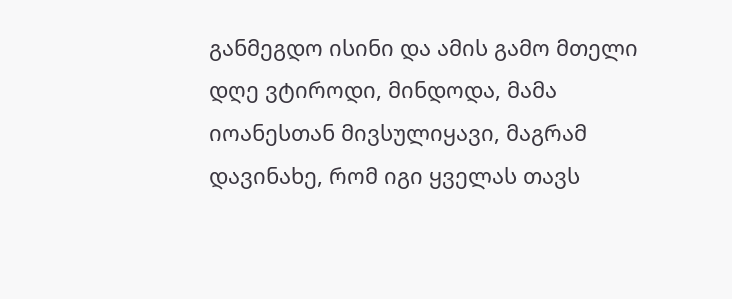განმეგდო ისინი და ამის გამო მთელი დღე ვტიროდი, მინდოდა, მამა იოანესთან მივსულიყავი, მაგრამ დავინახე, რომ იგი ყველას თავს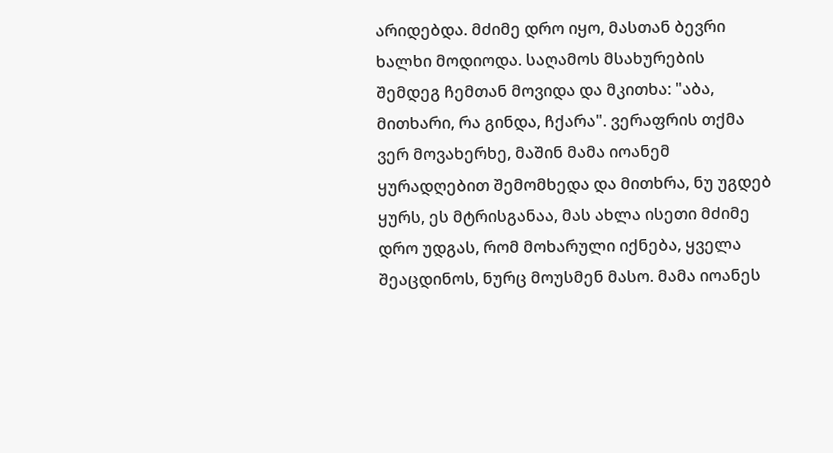არიდებდა. მძიმე დრო იყო, მასთან ბევრი ხალხი მოდიოდა. საღამოს მსახურების შემდეგ ჩემთან მოვიდა და მკითხა: "აბა, მითხარი, რა გინდა, ჩქარა". ვერაფრის თქმა ვერ მოვახერხე, მაშინ მამა იოანემ ყურადღებით შემომხედა და მითხრა, ნუ უგდებ ყურს, ეს მტრისგანაა, მას ახლა ისეთი მძიმე დრო უდგას, რომ მოხარული იქნება, ყველა შეაცდინოს, ნურც მოუსმენ მასო. მამა იოანეს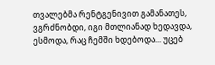თვალებმა რენტგენივით გამანათეს, ვგრძნობდი, იგი მთლიანად ხედავდა, ესმოდა, რაც ჩემში ხდებოდა... უცებ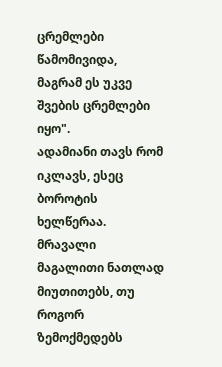ცრემლები წამომივიდა, მაგრამ ეს უკვე შვების ცრემლები იყო".
ადამიანი თავს რომ იკლავს, ესეც ბოროტის ხელწერაა. მრავალი მაგალითი ნათლად მიუთითებს, თუ როგორ ზემოქმედებს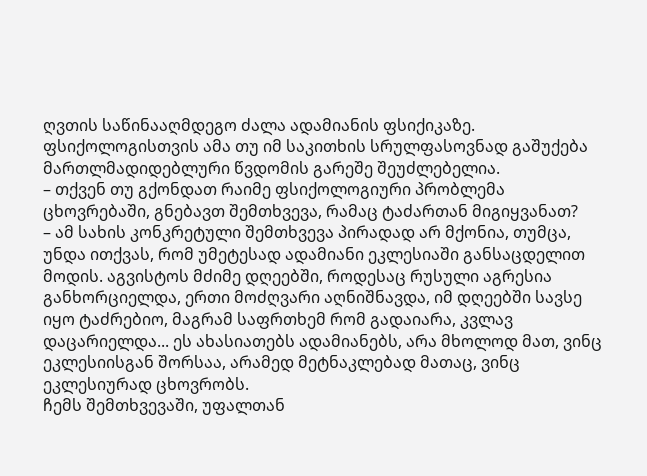ღვთის საწინააღმდეგო ძალა ადამიანის ფსიქიკაზე. ფსიქოლოგისთვის ამა თუ იმ საკითხის სრულფასოვნად გაშუქება მართლმადიდებლური წვდომის გარეშე შეუძლებელია.
– თქვენ თუ გქონდათ რაიმე ფსიქოლოგიური პრობლემა ცხოვრებაში, გნებავთ შემთხვევა, რამაც ტაძართან მიგიყვანათ?
– ამ სახის კონკრეტული შემთხვევა პირადად არ მქონია, თუმცა, უნდა ითქვას, რომ უმეტესად ადამიანი ეკლესიაში განსაცდელით მოდის. აგვისტოს მძიმე დღეებში, როდესაც რუსული აგრესია განხორციელდა, ერთი მოძღვარი აღნიშნავდა, იმ დღეებში სავსე იყო ტაძრებიო, მაგრამ საფრთხემ რომ გადაიარა, კვლავ დაცარიელდა... ეს ახასიათებს ადამიანებს, არა მხოლოდ მათ, ვინც ეკლესიისგან შორსაა, არამედ მეტნაკლებად მათაც, ვინც ეკლესიურად ცხოვრობს.
ჩემს შემთხვევაში, უფალთან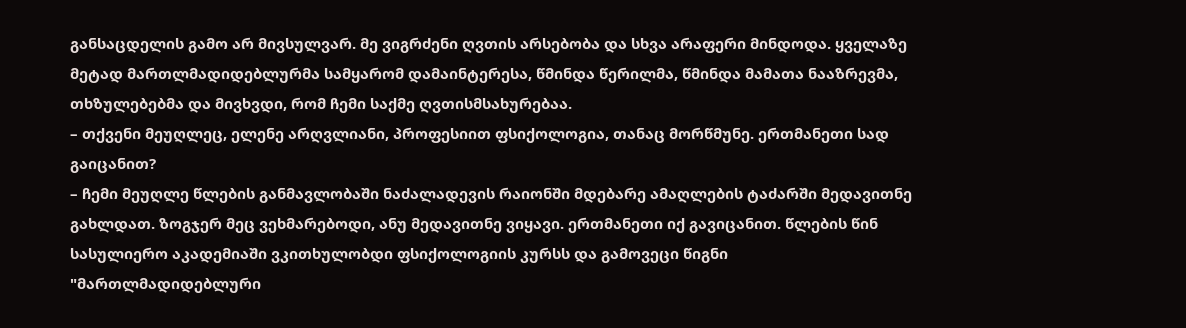განსაცდელის გამო არ მივსულვარ. მე ვიგრძენი ღვთის არსებობა და სხვა არაფერი მინდოდა. ყველაზე მეტად მართლმადიდებლურმა სამყარომ დამაინტერესა, წმინდა წერილმა, წმინდა მამათა ნააზრევმა, თხზულებებმა და მივხვდი, რომ ჩემი საქმე ღვთისმსახურებაა.
– თქვენი მეუღლეც, ელენე არღვლიანი, პროფესიით ფსიქოლოგია, თანაც მორწმუნე. ერთმანეთი სად გაიცანით?
– ჩემი მეუღლე წლების განმავლობაში ნაძალადევის რაიონში მდებარე ამაღლების ტაძარში მედავითნე გახლდათ. ზოგჯერ მეც ვეხმარებოდი, ანუ მედავითნე ვიყავი. ერთმანეთი იქ გავიცანით. წლების წინ სასულიერო აკადემიაში ვკითხულობდი ფსიქოლოგიის კურსს და გამოვეცი წიგნი "მართლმადიდებლური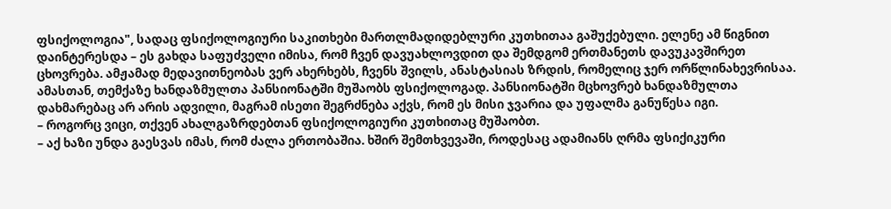ფსიქოლოგია", სადაც ფსიქოლოგიური საკითხები მართლმადიდებლური კუთხითაა გაშუქებული. ელენე ამ წიგნით დაინტერესდა – ეს გახდა საფუძველი იმისა, რომ ჩვენ დავუახლოვდით და შემდგომ ერთმანეთს დავუკავშირეთ ცხოვრება. ამჟამად მედავითნეობას ვერ ახერხებს, ჩვენს შვილს, ანასტასიას ზრდის, რომელიც ჯერ ორწლინახევრისაა. ამასთან, თემქაზე ხანდაზმულთა პანსიონატში მუშაობს ფსიქოლოგად. პანსიონატში მცხოვრებ ხანდაზმულთა დახმარებაც არ არის ადვილი, მაგრამ ისეთი შეგრძნება აქვს, რომ ეს მისი ჯვარია და უფალმა განუწესა იგი.
– როგორც ვიცი, თქვენ ახალგაზრდებთან ფსიქოლოგიური კუთხითაც მუშაობთ.
– აქ ხაზი უნდა გაესვას იმას, რომ ძალა ერთობაშია. ხშირ შემთხვევაში, როდესაც ადამიანს ღრმა ფსიქიკური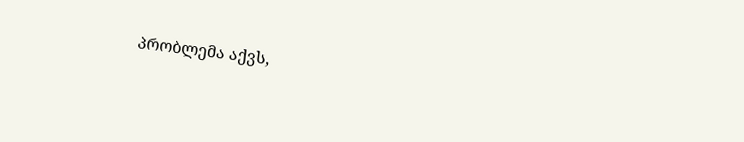პრობლემა აქვს,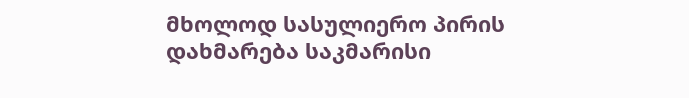მხოლოდ სასულიერო პირის დახმარება საკმარისი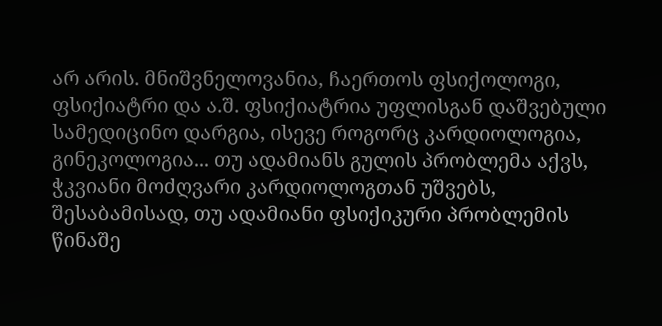არ არის. მნიშვნელოვანია, ჩაერთოს ფსიქოლოგი, ფსიქიატრი და ა.შ. ფსიქიატრია უფლისგან დაშვებული სამედიცინო დარგია, ისევე როგორც კარდიოლოგია, გინეკოლოგია... თუ ადამიანს გულის პრობლემა აქვს, ჭკვიანი მოძღვარი კარდიოლოგთან უშვებს, შესაბამისად, თუ ადამიანი ფსიქიკური პრობლემის წინაშე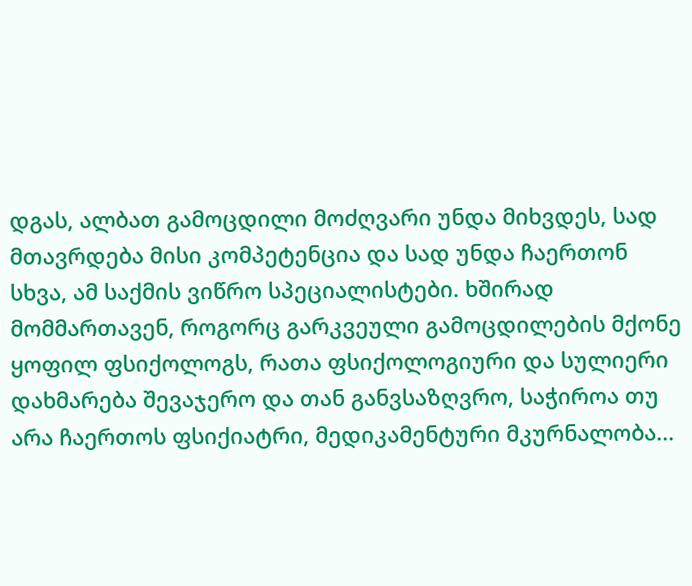დგას, ალბათ გამოცდილი მოძღვარი უნდა მიხვდეს, სად მთავრდება მისი კომპეტენცია და სად უნდა ჩაერთონ სხვა, ამ საქმის ვიწრო სპეციალისტები. ხშირად მომმართავენ, როგორც გარკვეული გამოცდილების მქონე ყოფილ ფსიქოლოგს, რათა ფსიქოლოგიური და სულიერი დახმარება შევაჯერო და თან განვსაზღვრო, საჭიროა თუ არა ჩაერთოს ფსიქიატრი, მედიკამენტური მკურნალობა...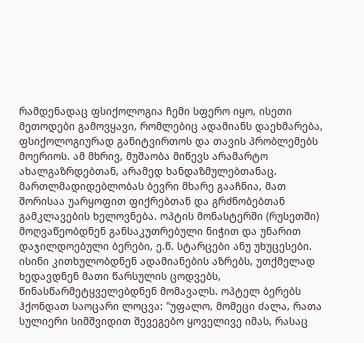რამდენადაც ფსიქოლოგია ჩემი სფერო იყო, ისეთი მეთოდები გამოვყავი, რომლებიც ადამიანს დაეხმარება, ფსიქოლოგიურად განიტვირთოს და თავის პრობლემებს მოერიოს. ამ მხრივ, მუშაობა მიწევს არამარტო ახალგაზრდებთან, არამედ ხანდაზმულებთანაც.
მართლმადიდებლობას ბევრი მხარე გააჩნია, მათ შორისაა უარყოფით ფიქრებთან და გრძნობებთან გამკლავების ხელოვნება. ოპტის მონასტერში (რუსეთში) მოღვაწეობდნენ განსაკუთრებული ნიჭით და უნარით დაჯილდოებული ბერები, ე.წ. სტარცები ანუ უხუცესები. ისინი კითხულობდნენ ადამიანების აზრებს, უთქმელად ხედავდნენ მათი წარსულის ცოდვებს, წინასწარმეტყველებდნენ მომავალს. ოპტელ ბერებს ჰქონდათ საოცარი ლოცვა: "უფალო, მომეცი ძალა, რათა სულიერი სიმშვიდით შევეგებო ყოველივე იმას, რასაც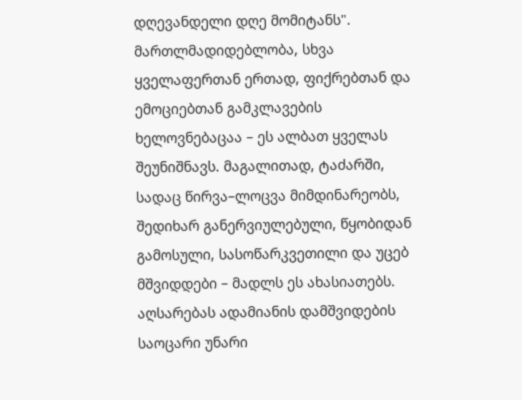დღევანდელი დღე მომიტანს". მართლმადიდებლობა, სხვა ყველაფერთან ერთად, ფიქრებთან და ემოციებთან გამკლავების ხელოვნებაცაა – ეს ალბათ ყველას შეუნიშნავს. მაგალითად, ტაძარში, სადაც წირვა–ლოცვა მიმდინარეობს, შედიხარ განერვიულებული, წყობიდან გამოსული, სასოწარკვეთილი და უცებ მშვიდდები – მადლს ეს ახასიათებს. აღსარებას ადამიანის დამშვიდების საოცარი უნარი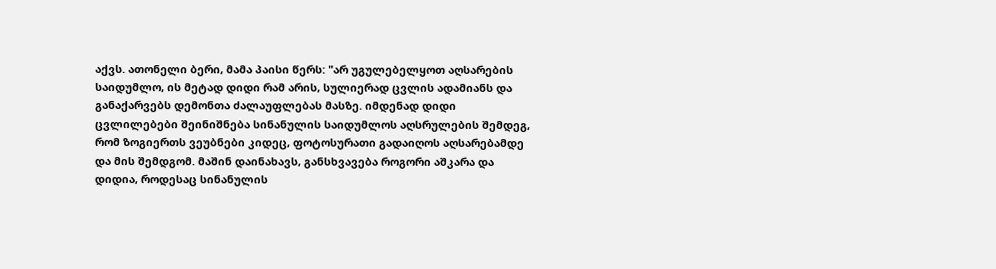აქვს. ათონელი ბერი, მამა პაისი წერს: "არ უგულებელყოთ აღსარების საიდუმლო, ის მეტად დიდი რამ არის, სულიერად ცვლის ადამიანს და განაქარვებს დემონთა ძალაუფლებას მასზე. იმდენად დიდი ცვლილებები შეინიშნება სინანულის საიდუმლოს აღსრულების შემდეგ, რომ ზოგიერთს ვეუბნები კიდეც, ფოტოსურათი გადაიღოს აღსარებამდე და მის შემდგომ. მაშინ დაინახავს, განსხვავება როგორი აშკარა და დიდია, როდესაც სინანულის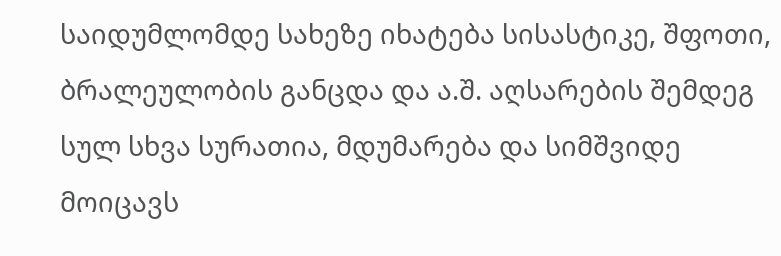საიდუმლომდე სახეზე იხატება სისასტიკე, შფოთი, ბრალეულობის განცდა და ა.შ. აღსარების შემდეგ სულ სხვა სურათია, მდუმარება და სიმშვიდე მოიცავს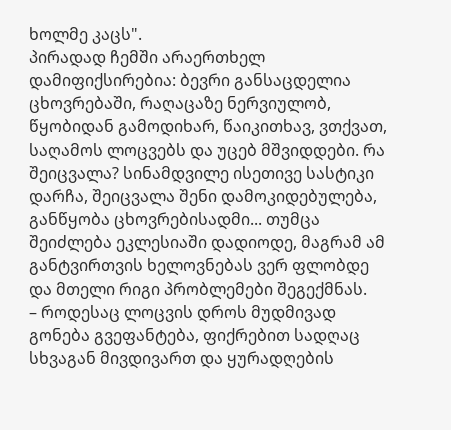ხოლმე კაცს".
პირადად ჩემში არაერთხელ დამიფიქსირებია: ბევრი განსაცდელია ცხოვრებაში, რაღაცაზე ნერვიულობ, წყობიდან გამოდიხარ, წაიკითხავ, ვთქვათ, საღამოს ლოცვებს და უცებ მშვიდდები. რა შეიცვალა? სინამდვილე ისეთივე სასტიკი დარჩა, შეიცვალა შენი დამოკიდებულება, განწყობა ცხოვრებისადმი... თუმცა შეიძლება ეკლესიაში დადიოდე, მაგრამ ამ განტვირთვის ხელოვნებას ვერ ფლობდე და მთელი რიგი პრობლემები შეგექმნას.
– როდესაც ლოცვის დროს მუდმივად გონება გვეფანტება, ფიქრებით სადღაც სხვაგან მივდივართ და ყურადღების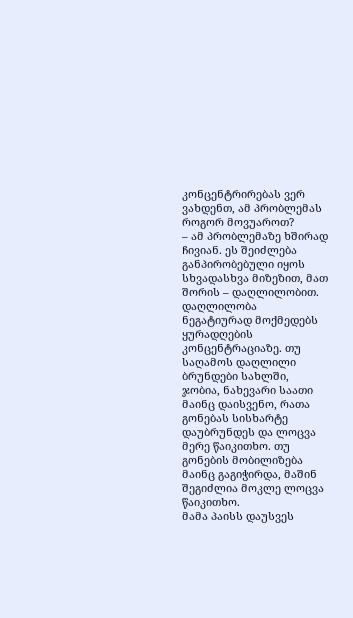კონცენტრირებას ვერ ვახდენთ, ამ პრობლემას როგორ მოვუაროთ?
– ამ პრობლემაზე ხშირად ჩივიან. ეს შეიძლება განპირობებული იყოს სხვადასხვა მიზეზით, მათ შორის – დაღლილობით. დაღლილობა ნეგატიურად მოქმედებს ყურადღების კონცენტრაციაზე. თუ საღამოს დაღლილი ბრუნდები სახლში, ჯობია, ნახევარი საათი მაინც დაისვენო, რათა გონებას სისხარტე დაუბრუნდეს და ლოცვა მერე წაიკითხო. თუ გონების მობილიზება მაინც გაგიჭირდა, მაშინ შეგიძლია მოკლე ლოცვა წაიკითხო.
მამა პაისს დაუსვეს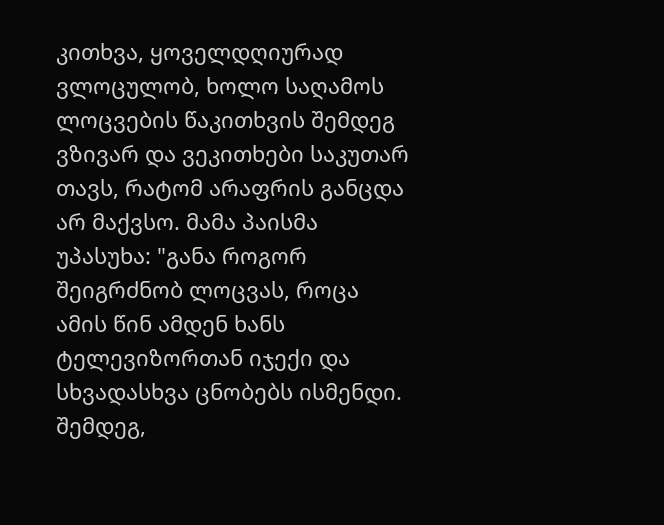კითხვა, ყოველდღიურად ვლოცულობ, ხოლო საღამოს ლოცვების წაკითხვის შემდეგ ვზივარ და ვეკითხები საკუთარ თავს, რატომ არაფრის განცდა არ მაქვსო. მამა პაისმა უპასუხა: "განა როგორ შეიგრძნობ ლოცვას, როცა ამის წინ ამდენ ხანს ტელევიზორთან იჯექი და სხვადასხვა ცნობებს ისმენდი. შემდეგ,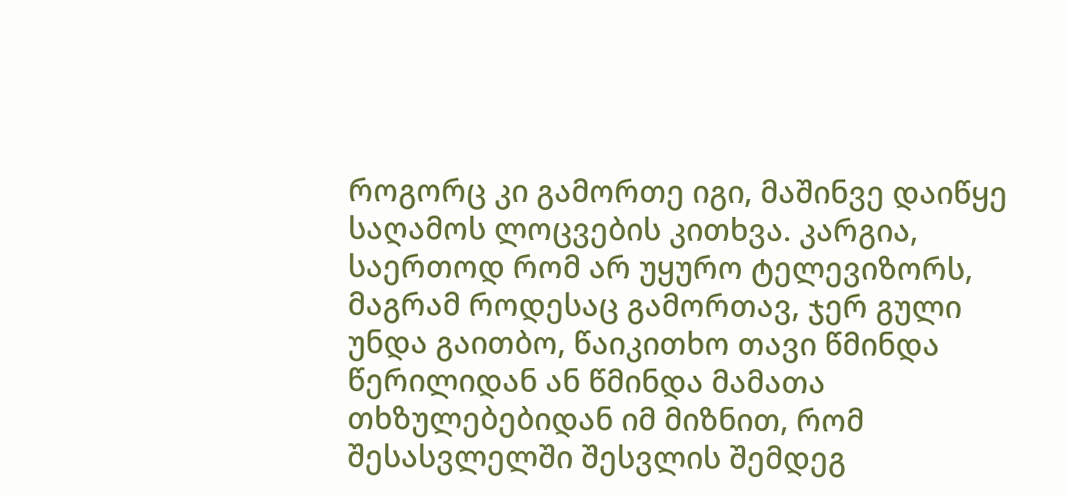როგორც კი გამორთე იგი, მაშინვე დაიწყე საღამოს ლოცვების კითხვა. კარგია, საერთოდ რომ არ უყურო ტელევიზორს, მაგრამ როდესაც გამორთავ, ჯერ გული უნდა გაითბო, წაიკითხო თავი წმინდა წერილიდან ან წმინდა მამათა თხზულებებიდან იმ მიზნით, რომ შესასვლელში შესვლის შემდეგ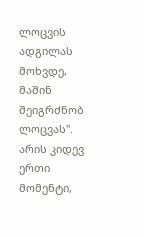ლოცვის ადგილას მოხვდე, მაშინ შეიგრძნობ ლოცვას".
არის კიდევ ერთი მომენტი,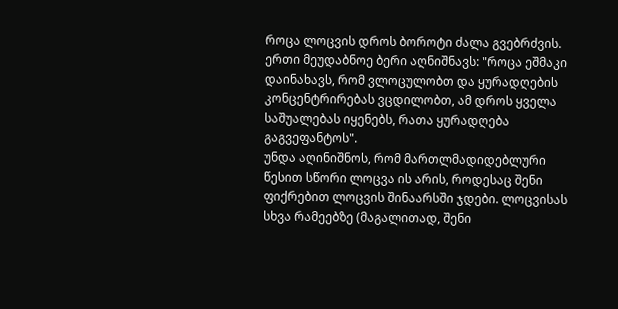როცა ლოცვის დროს ბოროტი ძალა გვებრძვის. ერთი მეუდაბნოე ბერი აღნიშნავს: "როცა ეშმაკი დაინახავს, რომ ვლოცულობთ და ყურადღების კონცენტრირებას ვცდილობთ, ამ დროს ყველა საშუალებას იყენებს, რათა ყურადღება გაგვეფანტოს".
უნდა აღინიშნოს, რომ მართლმადიდებლური წესით სწორი ლოცვა ის არის, როდესაც შენი ფიქრებით ლოცვის შინაარსში ჯდები. ლოცვისას სხვა რამეებზე (მაგალითად, შენი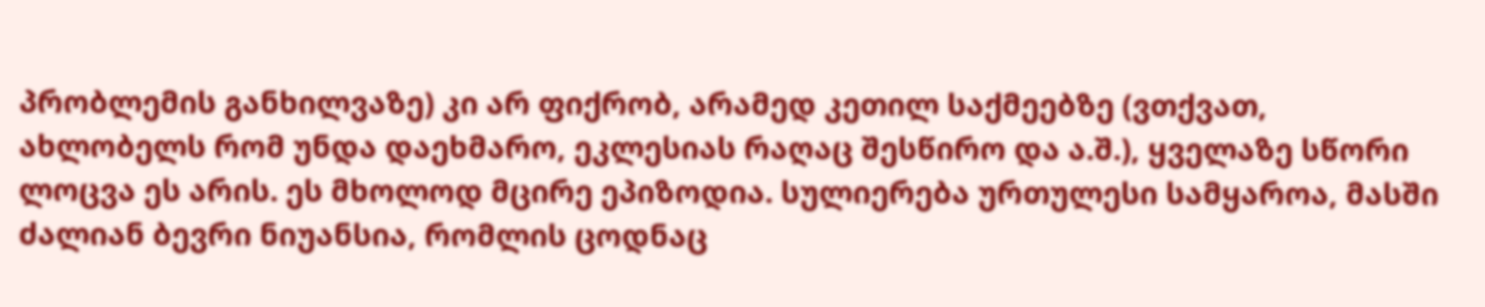პრობლემის განხილვაზე) კი არ ფიქრობ, არამედ კეთილ საქმეებზე (ვთქვათ, ახლობელს რომ უნდა დაეხმარო, ეკლესიას რაღაც შესწირო და ა.შ.), ყველაზე სწორი ლოცვა ეს არის. ეს მხოლოდ მცირე ეპიზოდია. სულიერება ურთულესი სამყაროა, მასში ძალიან ბევრი ნიუანსია, რომლის ცოდნაც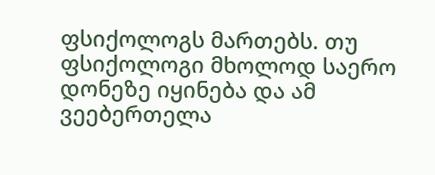ფსიქოლოგს მართებს. თუ ფსიქოლოგი მხოლოდ საერო დონეზე იყინება და ამ ვეებერთელა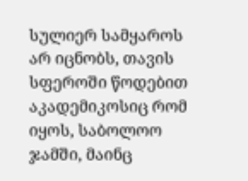სულიერ სამყაროს არ იცნობს, თავის სფეროში წოდებით აკადემიკოსიც რომ იყოს, საბოლოო ჯამში, მაინც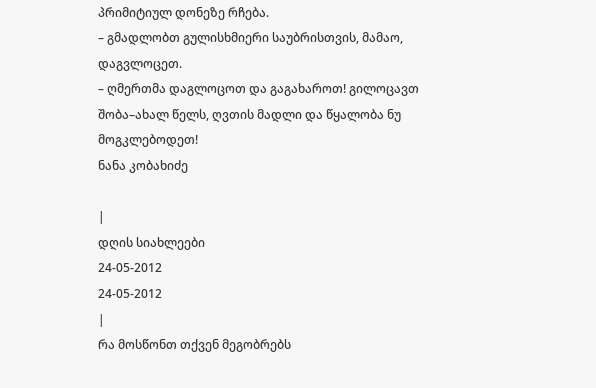პრიმიტიულ დონეზე რჩება.
– გმადლობთ გულისხმიერი საუბრისთვის, მამაო, დაგვლოცეთ.
– ღმერთმა დაგლოცოთ და გაგახაროთ! გილოცავთ შობა–ახალ წელს, ღვთის მადლი და წყალობა ნუ მოგკლებოდეთ!
ნანა კობახიძე

|
დღის სიახლეები
24-05-2012
24-05-2012
|
რა მოსწონთ თქვენ მეგობრებს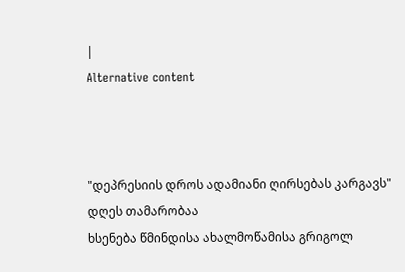|
Alternative content



"დეპრესიის დროს ადამიანი ღირსებას კარგავს"
დღეს თამარობაა
ხსენება წმინდისა ახალმოწამისა გრიგოლ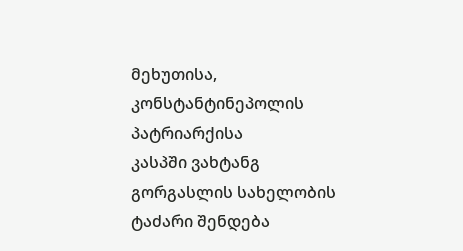მეხუთისა, კონსტანტინეპოლის პატრიარქისა
კასპში ვახტანგ გორგასლის სახელობის ტაძარი შენდება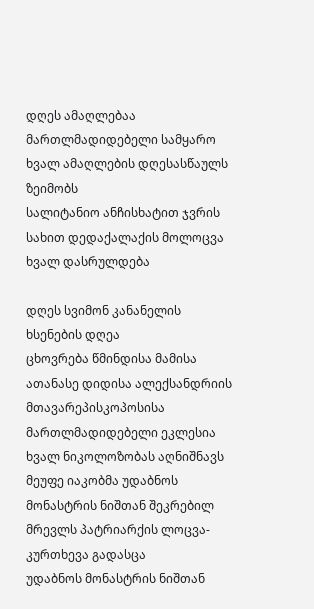დღეს ამაღლებაა
მართლმადიდებელი სამყარო ხვალ ამაღლების დღესასწაულს ზეიმობს
სალიტანიო ანჩისხატით ჯვრის სახით დედაქალაქის მოლოცვა ხვალ დასრულდება

დღეს სვიმონ კანანელის ხსენების დღეა
ცხოვრება წმინდისა მამისა ათანასე დიდისა ალექსანდრიის მთავარეპისკოპოსისა
მართლმადიდებელი ეკლესია ხვალ ნიკოლოზობას აღნიშნავს
მეუფე იაკობმა უდაბნოს მონასტრის ნიშთან შეკრებილ მრევლს პატრიარქის ლოცვა-კურთხევა გადასცა
უდაბნოს მონასტრის ნიშთან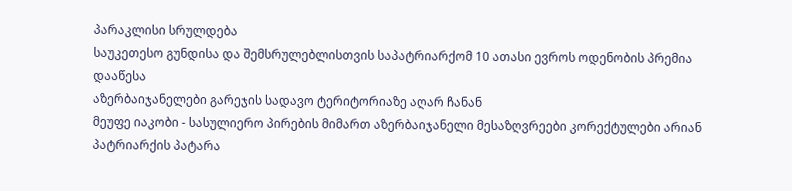პარაკლისი სრულდება
საუკეთესო გუნდისა და შემსრულებლისთვის საპატრიარქომ 10 ათასი ევროს ოდენობის პრემია დააწესა
აზერბაიჯანელები გარეჯის სადავო ტერიტორიაზე აღარ ჩანან
მეუფე იაკობი - სასულიერო პირების მიმართ აზერბაიჯანელი მესაზღვრეები კორექტულები არიან
პატრიარქის პატარა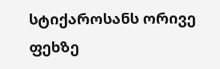სტიქაროსანს ორივე ფეხზე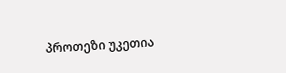პროთეზი უკეთია